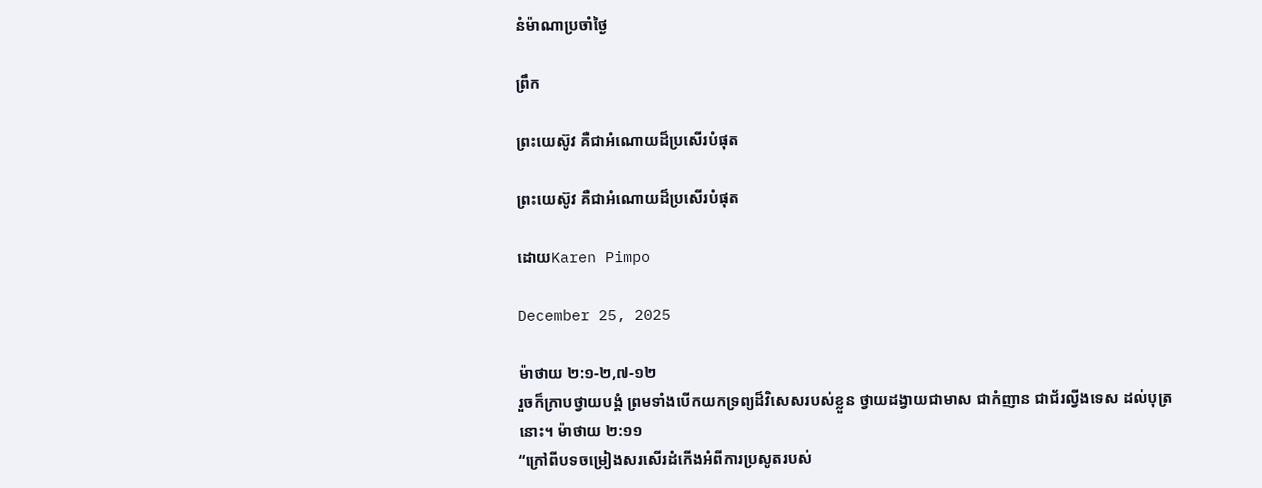នំម៉ាណាប្រចាំថ្ងៃ

ព្រឹក

ព្រះយេស៊ូវ គឺជាអំណោយដ៏ប្រសើរបំផុត

ព្រះយេស៊ូវ គឺជាអំណោយដ៏ប្រសើរបំផុត

ដោយKaren Pimpo

December 25, 2025

ម៉ាថាយ ២:១-២,៧-១២
រួចក៏ក្រាបថ្វាយបង្គំ ព្រមទាំងបើកយកទ្រព្យដ៏វិសេសរបស់ខ្លួន ថ្វាយដង្វាយជាមាស ជាកំញាន ជាជ័រល្វីងទេស ដល់បុត្រនោះ។ ម៉ាថាយ ២:១១
“ក្រៅពីបទចម្រៀងសរសើរដំកើងអំពីការប្រសូតរបស់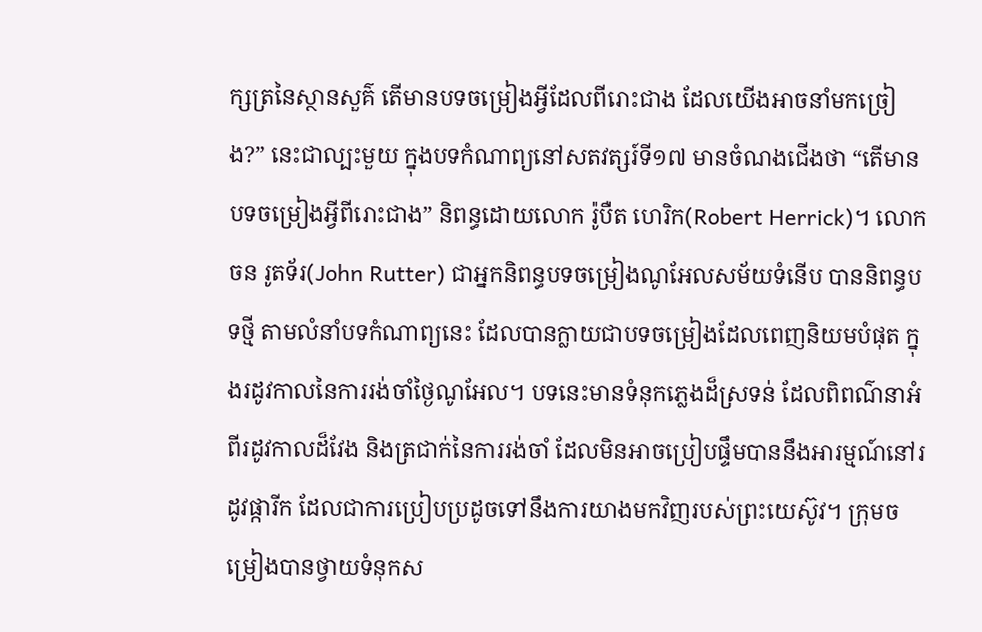ក្សត្រនៃស្ថានសួគ៌ តើមានបទចម្រៀងអ្វីដែលពីរោះជាង ដែលយើងអាចនាំមកច្រៀង?” នេះជាល្បះមួយ ក្នុងបទកំណាព្យនៅសតវត្សរ៍ទី១៧ មានចំណងជើងថា “តើមានបទចម្រៀងអ្វីពីរោះជាង” និពន្ធដោយលោក រ៉ូបឺត ហេរិក(Robert Herrick)។ លោកចន រូតទ័រ(John Rutter) ជាអ្នកនិពន្ធបទចម្រៀងណូអែលសម័យទំនើប បាននិពន្ធបទថ្មី តាមលំនាំបទកំណាព្យនេះ ដែលបានក្លាយជាបទចម្រៀងដែលពេញនិយមបំផុត ក្នុងរដូវកាលនៃការរង់ចាំថ្ងៃណូអែល។ បទនេះមានទំនុកភ្លេងដ៏ស្រទន់ ដែលពិពណ៌នាអំពីរដូវកាលដ៏វែង និងត្រជាក់នៃការរង់ចាំ ដែលមិនអាចប្រៀបផ្ទឹមបាននឹងអារម្មណ៍នៅរដូវផ្ការីក ដែលជាការប្រៀបប្រដូចទៅនឹងការយាងមកវិញរបស់ព្រះយេស៊ូវ។ ក្រុមចម្រៀងបានថ្វាយទំនុកស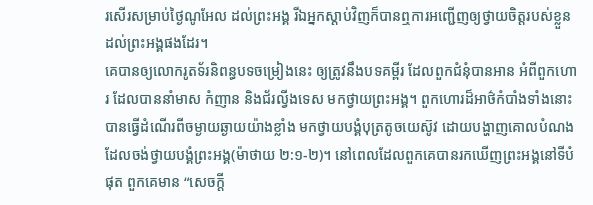រសើរសម្រាប់ថ្ងៃណូអែល ដល់ព្រះអង្គ រីឯអ្នកស្តាប់វិញក៏បានឮការអញ្ជើញឲ្យថ្វាយចិត្តរបស់ខ្លួនដល់ព្រះអង្គផងដែរ។
គេបានឲ្យលោករូតទ័រនិពន្ធបទចម្រៀងនេះ ឲ្យត្រូវនឹងបទគម្ពីរ ដែលពួកជំនុំបានអាន អំពីពួកហោរ ដែលបាននាំមាស កំញាន និងជ័រល្វីងទេស មកថ្វាយព្រះអង្គ។ ពួកហោរដ៏អាថ៌កំបាំងទាំងនោះបានធ្វើដំណើរពីចម្ងាយឆ្ងាយយ៉ាងខ្លាំង មកថ្វាយបង្គំបុត្រតូចយេស៊ូវ ដោយបង្ហាញគោលបំណងដែលចង់ថ្វាយបង្គំព្រះអង្គ(ម៉ាថាយ ២:១-២)។ នៅពេលដែលពួកគេបានរកឃើញព្រះអង្គនៅទីបំផុត ពួកគេមាន “សេចក្ដី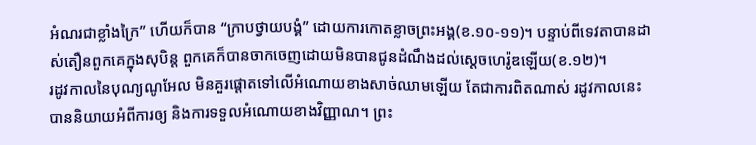អំណរជាខ្លាំងក្រៃ” ហើយក៏បាន “ក្រាបថ្វាយបង្គំ” ដោយការកោតខ្លាចព្រះអង្គ(ខ.១០-១១)។ បន្ទាប់ពីទេវតាបានដាស់តឿនពួកគេក្នុងសុបិន្ដ ពួកគេក៏បានចាកចេញដោយមិនបានជូនដំណឹងដល់ស្តេចហេរ៉ូឌឡើយ(ខ.១២)។
រដូវកាលនៃបុណ្យណូអែល មិនគួរផ្ដោតទៅលើអំណោយខាងសាច់ឈាមឡើយ តែជាការពិតណាស់ រដូវកាលនេះ បាននិយាយអំពីការឲ្យ និងការទទួលអំណោយខាងវិញ្ញាណ។ ព្រះ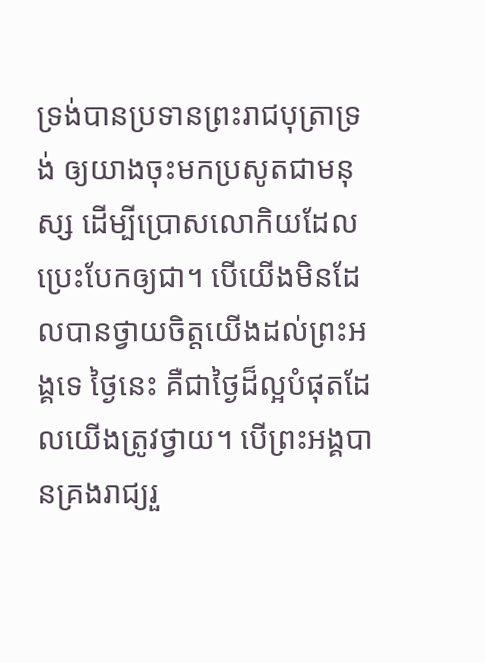ទ្រង់បានប្រទានព្រះរាជបុត្រាទ្រង់ ឲ្យយាងចុះមកប្រសូតជាមនុស្ស ដើម្បីប្រោសលោកិយដែលប្រេះបែកឲ្យជា។ បើយើងមិនដែលបានថ្វាយចិត្តយើងដល់ព្រះអង្គទេ ថ្ងៃនេះ គឺជាថ្ងៃដ៏ល្អបំផុតដែលយើងត្រូវថ្វាយ។ បើព្រះអង្គបានគ្រងរាជ្យរួ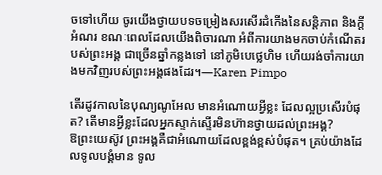ចទៅហើយ ចូរយើងថ្វាយបទចម្រៀងសរសើរដំកើងនៃសន្តិភាព និងក្តីអំណរ ខណៈពេលដែលយើងពិចារណា អំពីការយាងមកចាប់កំណើតរបស់ព្រះអង្គ ជាច្រើនឆ្នាំកន្លងទៅ នៅភូមិបេថ្លេហិម ហើយរង់ចាំការយាងមកវិញរបស់ព្រះអង្គផងដែរ។—Karen Pimpo

តើរដូវកាលនៃបុណ្យណូអែល មានអំណោយអ្វីខ្លះ ដែលល្អប្រសើរបំផុត? តើមានអ្វីខ្លះដែលអ្នកស្ទាក់ស្ទើរមិនហ៊ានថ្វាយដល់ព្រះអង្គ?
ឱព្រះយេស៊ូវ ព្រះអង្គគឺជាអំណោយដែលខ្ពង់ខ្ពស់បំផុត។ គ្រប់យ៉ាងដែលទូលបង្គំមាន ទូល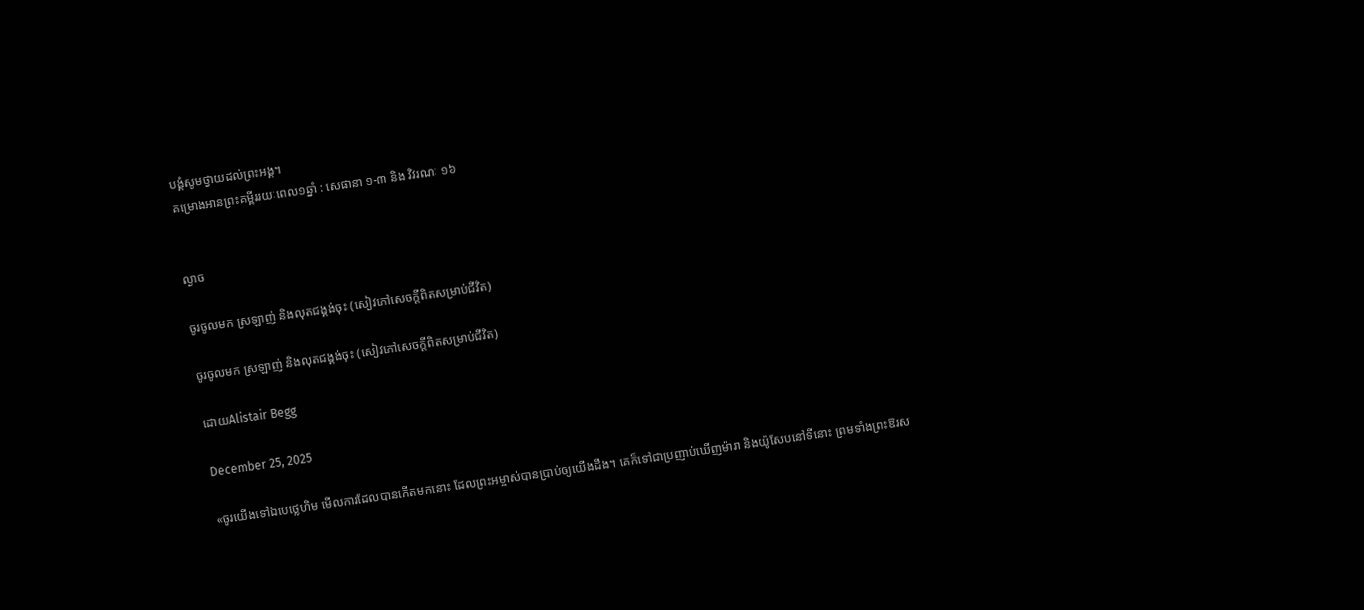បង្គំសូមថ្វាយដល់ព្រះអង្គ។
គម្រោងអានព្រះគម្ពីររយៈពេល១ឆ្នាំ : សេផានា ១-៣ និង វិវរណៈ ១៦


ល្ងាច

ចូរចូលមក ស្រឡាញ់ និងលុតជង្គង់ចុះ (សៀវភៅសេចក្ដីពិតសម្រាប់ជីវិត)

ចូរចូលមក ស្រឡាញ់ និងលុតជង្គង់ចុះ (សៀវភៅសេចក្ដីពិតសម្រាប់ជីវិត)

ដោយAlistair Begg

December 25, 2025

«ចូរយើងទៅឯបេថ្លេហិម មើលការដែលបានកើតមកនោះ ដែលព្រះអម្ចាស់បានប្រាប់ឲ្យយើងដឹង។ គេក៏ទៅជាប្រញាប់ឃើញម៉ារា និងយ៉ូសែបនៅទីនោះ ព្រមទាំងព្រះឱរស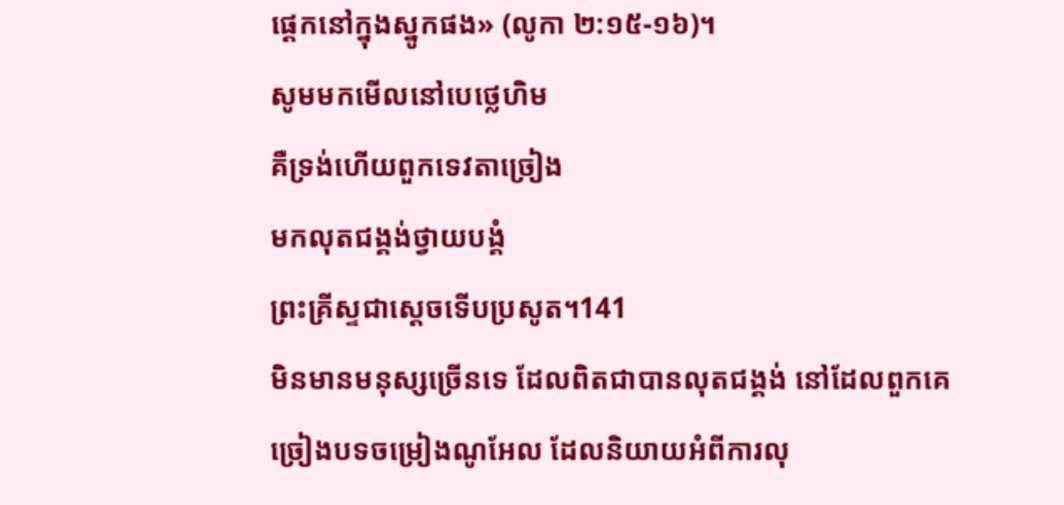ផ្ដេកនៅក្នុងស្នូកផង» (លូកា ២:១៥-១៦)។
សូមមកមើលនៅបេថ្លេហិម
គឺទ្រង់ហើយពួកទេវតាច្រៀង
មកលុតជង្គង់ថ្វាយបង្គំ
ព្រះគ្រីស្ទជាស្ដេចទើបប្រសូត។141
មិនមានមនុស្សច្រើនទេ ដែលពិតជាបានលុតជង្គង់ នៅដែលពួកគេច្រៀងបទចម្រៀងណូអែល ដែលនិយាយអំពីការលុ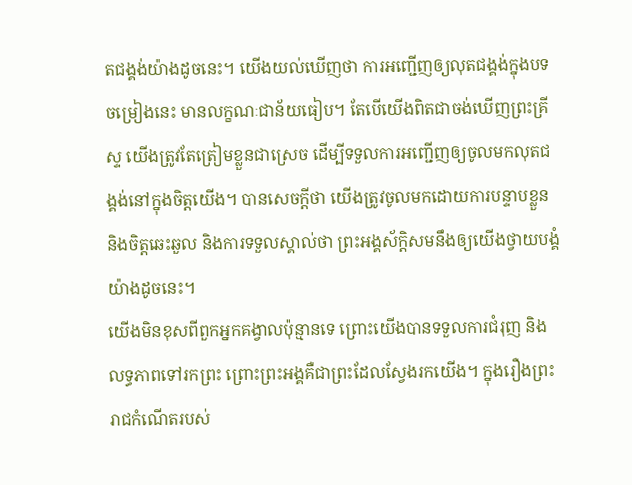តជង្គង់យ៉ាងដូចនេះ។ យើងយល់ឃើញថា ការអញ្ជើញឲ្យលុតជង្គង់ក្នុងបទចម្រៀងនេះ មានលក្ខណៈជាន័យធៀប។ តែបើយើងពិតជាចង់ឃើញព្រះគ្រីស្ទ យើងត្រូវតែត្រៀមខ្លួនជាស្រេច ដើម្បីទទួលការអញ្ជើញឲ្យចូលមកលុតជង្គង់នៅក្នុងចិត្តយើង។ បានសេចក្តីថា យើងត្រូវចូលមកដោយការបន្ទាបខ្លួន និងចិត្តឆេះឆួល និងការទទួលស្គាល់ថា ព្រះអង្គស័ក្តិសមនឹងឲ្យយើងថ្វាយបង្គំយ៉ាងដូចនេះ។
យើងមិនខុសពីពួកអ្នកគង្វាលប៉ុន្មានទេ ព្រោះយើងបានទទួលការជំរុញ និងលទ្ធភាពទៅរកព្រះ ព្រោះព្រះអង្គគឺជាព្រះដែលស្វែងរកយើង។ ក្នុងរឿងព្រះរាជកំណើតរបស់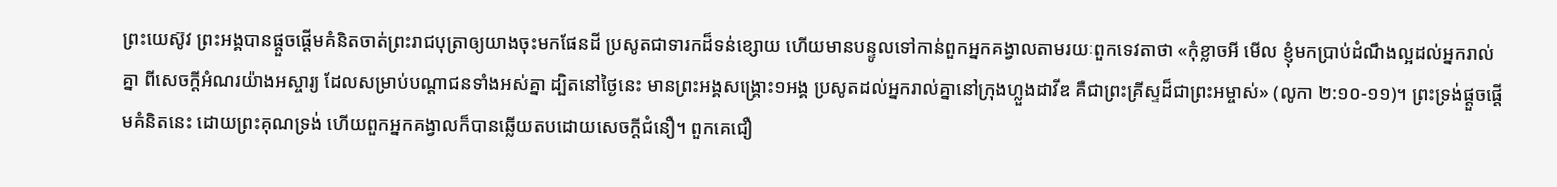ព្រះយេស៊ូវ ព្រះអង្គបានផ្តួចផ្ដើមគំនិតចាត់ព្រះរាជបុត្រាឲ្យយាងចុះមកផែនដី ប្រសូតជាទារកដ៏ទន់ខ្សោយ ហើយមានបន្ទូលទៅកាន់ពួកអ្នកគង្វាលតាមរយៈពួកទេវតាថា «កុំខ្លាចអី មើល ខ្ញុំមកប្រាប់ដំណឹងល្អដល់អ្នករាល់គ្នា ពីសេចក្ដីអំណរយ៉ាងអស្ចារ្យ ដែលសម្រាប់បណ្ដាជនទាំងអស់គ្នា ដ្បិតនៅថ្ងៃនេះ មានព្រះអង្គសង្គ្រោះ១អង្គ ប្រសូតដល់អ្នករាល់គ្នានៅក្រុងហ្លួងដាវីឌ គឺជាព្រះគ្រីស្ទដ៏ជាព្រះអម្ចាស់» (លូកា ២:១០-១១)។ ព្រះទ្រង់ផ្តួចផ្ដើមគំនិតនេះ ដោយព្រះគុណទ្រង់ ហើយពួកអ្នកគង្វាលក៏បានឆ្លើយតបដោយសេចក្តីជំនឿ។ ពួកគេជឿ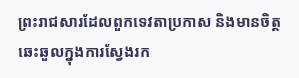ព្រះរាជសារដែលពួកទេវតាប្រកាស និងមានចិត្តឆេះឆួលក្នុងការស្វែងរក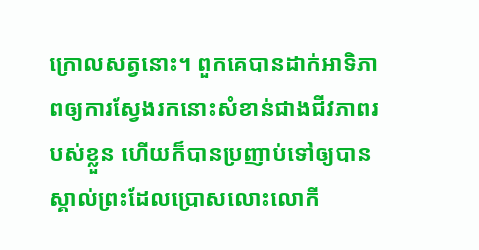ក្រោលសត្វនោះ។ ពួកគេបានដាក់អាទិភាពឲ្យការស្វែងរកនោះសំខាន់ជាងជីវភាពរបស់ខ្លួន ហើយក៏បានប្រញាប់ទៅឲ្យបានស្គាល់ព្រះដែលប្រោសលោះលោកី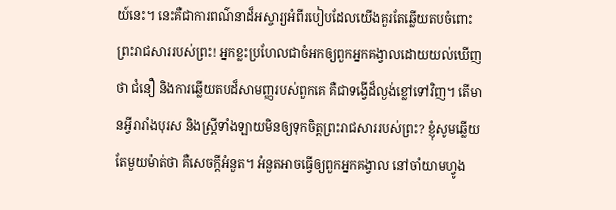យ៍នេះ។ នេះគឺជាការពណ៌នាដ៏អស្ចារ្យអំពីរបៀបដែលយើងគួរតែឆ្លើយតបចំពោះព្រះរាជសាររបស់ព្រះ! អ្នកខ្លះប្រហែលជាចំអកឲ្យពួកអ្នកគង្វាលដោយយល់ឃើញថា ជំនឿ និងការឆ្លើយតបដ៏សាមញ្ញរបស់ពួកគេ គឺជាទង្វើដ៏ល្ងង់ខ្លៅទៅវិញ។ តើមានអ្វីរារាំងបុរស និងស្ត្រីទាំងឡាយមិនឲ្យទុកចិត្តព្រះរាជសាររបស់ព្រះ? ខ្ញុំសូមឆ្លើយតែមួយម៉ាត់ថា គឺសេចក្តីអំនួត។ អំនួតអាចធ្វើឲ្យពួកអ្នកគង្វាល នៅចាំយាមហ្វូង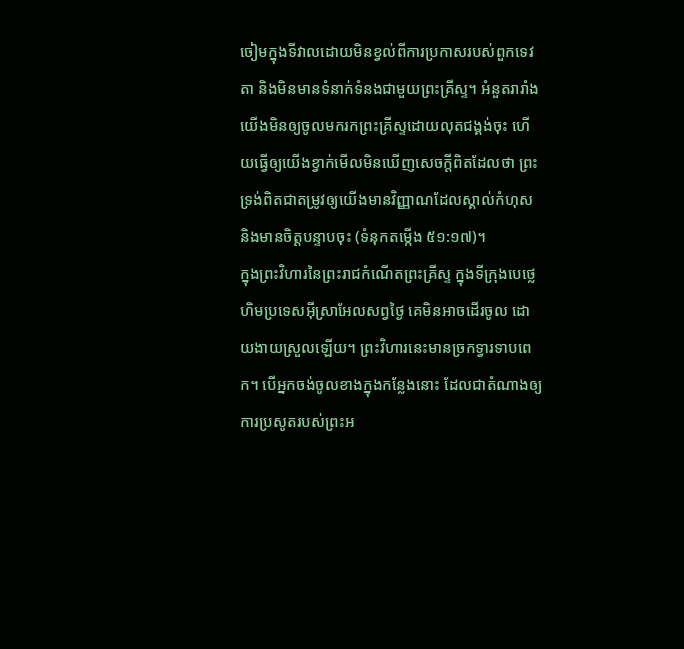ចៀមក្នុងទីវាលដោយមិនខ្វល់ពីការប្រកាសរបស់ពួកទេវតា និងមិនមានទំនាក់ទំនងជាមួយព្រះគ្រីស្ទ។ អំនួតរារាំងយើងមិនឲ្យចូលមករកព្រះគ្រីស្ទដោយលុតជង្គង់ចុះ ហើយធ្វើឲ្យយើងខ្វាក់មើលមិនឃើញសេចក្តីពិតដែលថា ព្រះទ្រង់ពិតជាតម្រូវឲ្យយើងមានវិញ្ញាណដែលស្គាល់កំហុស និងមានចិត្តបន្ទាបចុះ (ទំនុកតម្កើង ៥១:១៧)។
ក្នុងព្រះវិហារនៃព្រះរាជកំណើតព្រះគ្រីស្ទ ក្នុងទីក្រុងបេថ្លេហិមប្រទេសអ៊ីស្រាអែលសព្វថ្ងៃ គេមិនអាចដើរចូល ដោយងាយស្រួលឡើយ។ ព្រះវិហារនេះមានច្រកទ្វារទាបពេក។ បើអ្នកចង់ចូលខាងក្នុងកន្លែងនោះ ដែលជាតំណាងឲ្យការប្រសូតរបស់ព្រះអ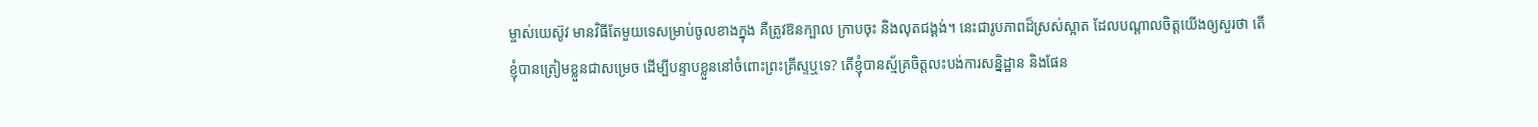ម្ចាស់យេស៊ូវ មានវិធីតែមួយទេសម្រាប់ចូលខាងក្នុង គឺត្រូវឱនក្បាល ក្រាបចុះ និងលុតជង្គង់។ នេះជារូបភាពដ៏ស្រស់ស្អាត ដែលបណ្ដាលចិត្តយើងឲ្យសួរថា តើខ្ញុំបានត្រៀមខ្លួនជាសម្រេច ដើម្បីបន្ទាបខ្លួននៅចំពោះព្រះគ្រីស្ទឬទេ? តើខ្ញុំបានស្ម័គ្រចិត្តលះបង់ការសន្និដ្ឋាន និងផែន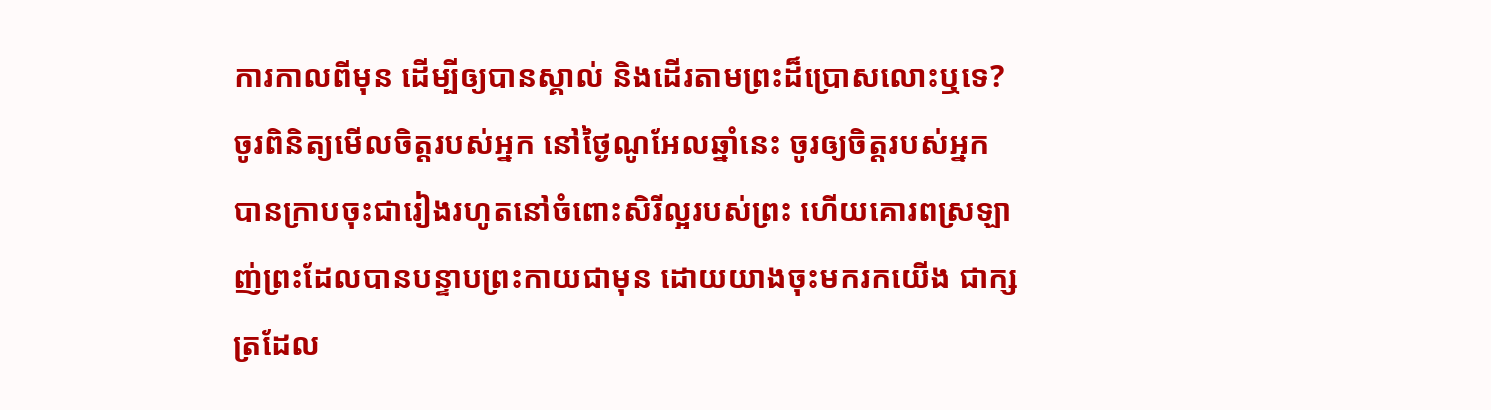ការកាលពីមុន ដើម្បីឲ្យបានស្គាល់ និងដើរតាមព្រះដ៏ប្រោសលោះឬទេ? ចូរពិនិត្យមើលចិត្តរបស់អ្នក នៅថ្ងៃណូអែលឆ្នាំនេះ ចូរឲ្យចិត្តរបស់អ្នកបានក្រាបចុះជារៀងរហូតនៅចំពោះសិរីល្អរបស់ព្រះ ហើយគោរពស្រឡាញ់ព្រះដែលបានបន្ទាបព្រះកាយជាមុន ដោយយាងចុះមករកយើង ជាក្សត្រដែល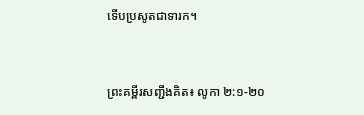ទើបប្រសូតជាទារក។


ព្រះគម្ពីរសញ្ជឹងគិត៖ លូកា ២:១-២០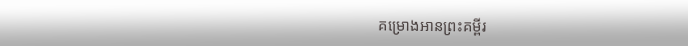គម្រោងអានព្រះគម្ពីរ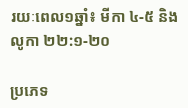រយៈពេល១ឆ្នាំ៖ មីកា ៤-៥ និងលូកា ២២:១-២០

ប្រភេទ